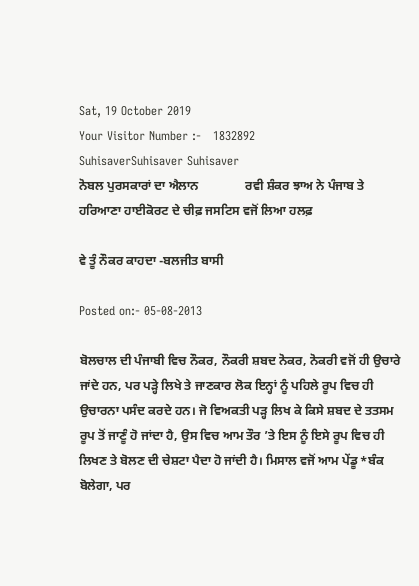Sat, 19 October 2019
Your Visitor Number :-   1832892
SuhisaverSuhisaver Suhisaver
ਨੋਬਲ ਪੁਰਸਕਾਰਾਂ ਦਾ ਐਲਾਨ               ਰਵੀ ਸ਼ੰਕਰ ਝਾਅ ਨੇ ਪੰਜਾਬ ਤੇ ਹਰਿਆਣਾ ਹਾਈਕੋਰਟ ਦੇ ਚੀਫ਼ ਜਸਟਿਸ ਵਜੋਂ ਲਿਆ ਹਲਫ਼

ਵੇ ਤੂੰ ਨੌਕਰ ਕਾਹਦਾ -ਬਲਜੀਤ ਬਾਸੀ

Posted on:- 05-08-2013

ਬੋਲਚਾਲ ਦੀ ਪੰਜਾਬੀ ਵਿਚ ਨੌਕਰ, ਨੌਕਰੀ ਸ਼ਬਦ ਨੋਕਰ, ਨੋਕਰੀ ਵਜੋਂ ਹੀ ਉਚਾਰੇ ਜਾਂਦੇ ਹਨ, ਪਰ ਪੜ੍ਹੇ ਲਿਖੇ ਤੇ ਜਾਣਕਾਰ ਲੋਕ ਇਨ੍ਹਾਂ ਨੂੰ ਪਹਿਲੇ ਰੂਪ ਵਿਚ ਹੀ ਉਚਾਰਨਾ ਪਸੰਦ ਕਰਦੇ ਹਨ। ਜੋ ਵਿਅਕਤੀ ਪੜ੍ਹ ਲਿਖ ਕੇ ਕਿਸੇ ਸ਼ਬਦ ਦੇ ਤਤਸਮ ਰੂਪ ਤੋਂ ਜਾਣੂੰ ਹੋ ਜਾਂਦਾ ਹੈ, ਉਸ ਵਿਚ ਆਮ ਤੌਰ ’ਤੇ ਇਸ ਨੂੰ ਇਸੇ ਰੂਪ ਵਿਚ ਹੀ ਲਿਖਣ ਤੇ ਬੋਲਣ ਦੀ ਚੇਸ਼ਟਾ ਪੈਦਾ ਹੋ ਜਾਂਦੀ ਹੈ। ਮਿਸਾਲ ਵਜੋਂ ਆਮ ਪੇਂਡੂ *ਬੰਕ ਬੋਲੇਗਾ, ਪਰ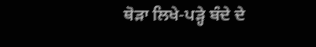ਥੋੜਾ ਲਿਖੇ-ਪੜ੍ਹੇ ਬੰਦੇ ਦੇ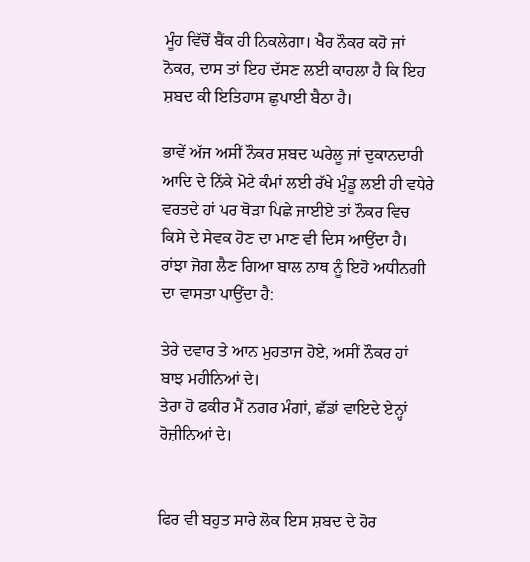ਮੂੰਹ ਵਿੱਚੋਂ ਬੈਂਕ ਹੀ ਨਿਕਲੇਗਾ। ਖੈਰ ਨੌਕਰ ਕਹੋ ਜਾਂ ਨੋਕਰ, ਦਾਸ ਤਾਂ ਇਹ ਦੱਸਣ ਲਈ ਕਾਹਲਾ ਹੈ ਕਿ ਇਹ ਸ਼ਬਦ ਕੀ ਇਤਿਹਾਸ ਛੁਪਾਈ ਬੈਠਾ ਹੈ।

ਭਾਵੇਂ ਅੱਜ ਅਸੀਂ ਨੌਕਰ ਸ਼ਬਦ ਘਰੇਲੂ ਜਾਂ ਦੁਕਾਨਦਾਰੀ ਆਦਿ ਦੇ ਨਿੱਕੇ ਮੋਟੇ ਕੰਮਾਂ ਲਈ ਰੱਖੇ ਮੁੰਡੂ ਲਈ ਹੀ ਵਧੇਰੇ ਵਰਤਦੇ ਹਾਂ ਪਰ ਥੋੜਾ ਪਿਛੇ ਜਾਈਏ ਤਾਂ ਨੌਕਰ ਵਿਚ ਕਿਸੇ ਦੇ ਸੇਵਕ ਹੋਣ ਦਾ ਮਾਣ ਵੀ ਦਿਸ ਆਉਂਦਾ ਹੈ। ਰਾਂਝਾ ਜੋਗ ਲੈਣ ਗਿਆ ਬਾਲ ਨਾਥ ਨੂੰ ਇਹੋ ਅਧੀਨਗੀ ਦਾ ਵਾਸਤਾ ਪਾਉਂਦਾ ਹੈ:

ਤੇਰੇ ਦਵਾਰ ਤੇ ਆਨ ਮੁਹਤਾਜ ਹੋਏ, ਅਸੀਂ ਨੌਕਰ ਹਾਂ ਬਾਝ ਮਹੀਨਿਆਂ ਦੇ।
ਤੇਰਾ ਹੋ ਫਕੀਰ ਮੈਂ ਨਗਰ ਮੰਗਾਂ, ਛੱਡਾਂ ਵਾਇਦੇ ਏਨ੍ਹਾਂ ਰੋਜ਼ੀਨਿਆਂ ਦੇ।


ਫਿਰ ਵੀ ਬਹੁਤ ਸਾਰੇ ਲੋਕ ਇਸ ਸ਼ਬਦ ਦੇ ਹੋਰ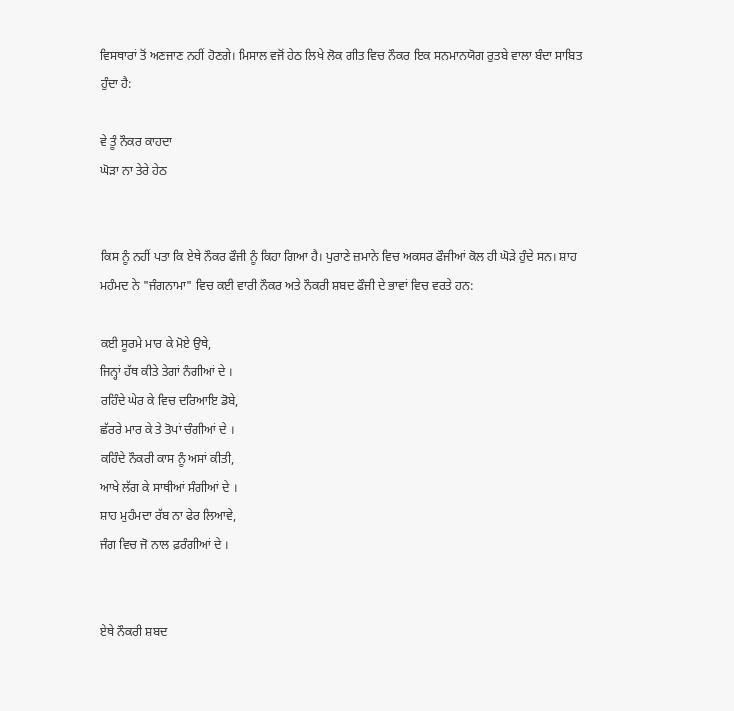ਵਿਸਥਾਰਾਂ ਤੋਂ ਅਣਜਾਣ ਨਹੀਂ ਹੋਣਗੇ। ਮਿਸਾਲ ਵਜੋਂ ਹੇਠ ਲਿਖੇ ਲੋਕ ਗੀਤ ਵਿਚ ਨੌਕਰ ਇਕ ਸਨਮਾਨਯੋਗ ਰੁਤਬੇ ਵਾਲਾ ਬੰਦਾ ਸਾਬਿਤ ਹੁੰਦਾ ਹੈ:

ਵੇ ਤੂੰ ਨੌਕਰ ਕਾਹਦਾ
ਘੋੜਾ ਨਾ ਤੇਰੇ ਹੇਠ


ਕਿਸ ਨੂੰ ਨਹੀਂ ਪਤਾ ਕਿ ਏਥੇ ਨੌਕਰ ਫੌਜੀ ਨੂੰ ਕਿਹਾ ਗਿਆ ਹੈ। ਪੁਰਾਣੇ ਜ਼ਮਾਨੇ ਵਿਚ ਅਕਸਰ ਫੌਜੀਆਂ ਕੋਲ ਹੀ ਘੋੜੇ ਹੁੰਦੇ ਸਨ। ਸ਼ਾਹ ਮਹੰਮਦ ਨੇ "ਜੰਗਨਾਮਾ" ਵਿਚ ਕਈ ਵਾਰੀ ਨੌਕਰ ਅਤੇ ਨੌਕਰੀ ਸ਼ਬਦ ਫੌਜੀ ਦੇ ਭਾਵਾਂ ਵਿਚ ਵਰਤੇ ਹਨ:

ਕਈ ਸੂਰਮੇ ਮਾਰ ਕੇ ਮੋਏ ਉਥੇ,
ਜਿਨ੍ਹਾਂ ਹੱਥ ਕੀਤੇ ਤੇਗਾਂ ਨੰਗੀਆਂ ਦੇ ।
ਰਹਿੰਦੇ ਘੇਰ ਕੇ ਵਿਚ ਦਰਿਆਇ ਡੋਬੇ,
ਛੱਰਰੇ ਮਾਰ ਕੇ ਤੇ ਤੋਪਾਂ ਚੰਗੀਆਂ ਦੇ ।
ਕਹਿੰਦੇ ਨੌਕਰੀ ਕਾਸ ਨੂੰ ਅਸਾਂ ਕੀਤੀ,
ਆਖੇ ਲੱਗ ਕੇ ਸਾਥੀਆਂ ਸੰਗੀਆਂ ਦੇ ।
ਸ਼ਾਹ ਮੁਹੰਮਦਾ ਰੱਬ ਨਾ ਫੇਰ ਲਿਆਵੇ,
ਜੰਗ ਵਿਚ ਜੋ ਨਾਲ ਫ਼ਰੰਗੀਆਂ ਦੇ ।


ਏਥੇ ਨੌਕਰੀ ਸ਼ਬਦ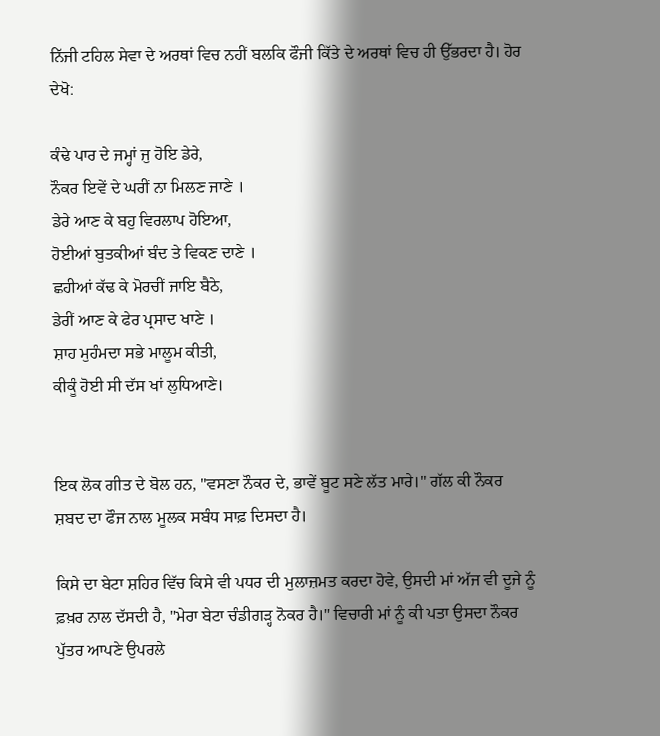ਨਿੱਜੀ ਟਹਿਲ ਸੇਵਾ ਦੇ ਅਰਥਾਂ ਵਿਚ ਨਹੀਂ ਬਲਕਿ ਫੌਜੀ ਕਿੱਤੇ ਦੇ ਅਰਥਾਂ ਵਿਚ ਹੀ ਉੱਭਰਦਾ ਹੈ। ਹੋਰ ਦੇਖੋ:

ਕੰਢੇ ਪਾਰ ਦੇ ਜਮ੍ਹਾਂ ਜੁ ਹੋਇ ਡੇਰੇ,
ਨੌਕਰ ਇਵੇਂ ਦੇ ਘਰੀਂ ਨਾ ਮਿਲਣ ਜਾਣੇ ।
ਡੇਰੇ ਆਣ ਕੇ ਬਹੁ ਵਿਰਲਾਪ ਹੋਇਆ,
ਹੋਈਆਂ ਬੁਤਕੀਆਂ ਬੰਦ ਤੇ ਵਿਕਣ ਦਾਣੇ ।
ਛਹੀਆਂ ਕੱਢ ਕੇ ਮੋਰਚੀਂ ਜਾਇ ਬੈਠੇ,
ਡੇਰੀਂ ਆਣ ਕੇ ਫੇਰ ਪ੍ਰਸਾਦ ਖਾਣੇ ।
ਸ਼ਾਹ ਮੁਹੰਮਦਾ ਸਭੇ ਮਾਲੂਮ ਕੀਤੀ,
ਕੀਕੂੰ ਹੋਈ ਸੀ ਦੱਸ ਖਾਂ ਲੁਧਿਆਣੇ।


ਇਕ ਲੋਕ ਗੀਤ ਦੇ ਬੋਲ ਹਨ, "ਵਸਣਾ ਨੌਕਰ ਦੇ, ਭਾਵੇਂ ਬੂਟ ਸਣੇ ਲੱਤ ਮਾਰੇ।" ਗੱਲ ਕੀ ਨੌਕਰ ਸ਼ਬਦ ਦਾ ਫੌਜ ਨਾਲ ਮੂਲਕ ਸਬੰਧ ਸਾਫ਼ ਦਿਸਦਾ ਹੈ।

ਕਿਸੇ ਦਾ ਬੇਟਾ ਸ਼ਹਿਰ ਵਿੱਚ ਕਿਸੇ ਵੀ ਪਧਰ ਦੀ ਮੁਲਾਜ਼ਮਤ ਕਰਦਾ ਹੋਵੇ, ਉਸਦੀ ਮਾਂ ਅੱਜ ਵੀ ਦੂਜੇ ਨੂੰ ਫ਼ਖ਼ਰ ਨਾਲ ਦੱਸਦੀ ਹੈ, "ਮੇਰਾ ਬੇਟਾ ਚੰਡੀਗੜ੍ਹ ਨੋਕਰ ਹੈ।" ਵਿਚਾਰੀ ਮਾਂ ਨੂੰ ਕੀ ਪਤਾ ਉਸਦਾ ਨੌਕਰ ਪੁੱਤਰ ਆਪਣੇ ਉਪਰਲੇ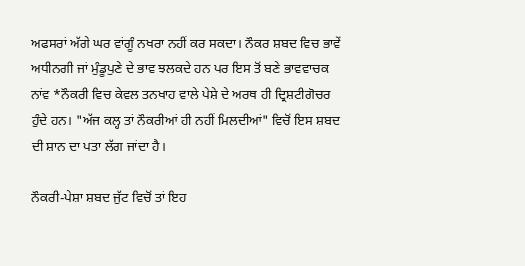ਅਫਸਰਾਂ ਅੱਗੇ ਘਰ ਵਾਂਗੂੰ ਨਖਰਾ ਨਹੀਂ ਕਰ ਸਕਦਾ। ਨੌਕਰ ਸ਼ਬਦ ਵਿਚ ਭਾਵੇਂ ਅਧੀਨਗੀ ਜਾਂ ਮੁੰਡੂਪੁਣੇ ਦੇ ਭਾਵ ਝਲਕਦੇ ਹਨ ਪਰ ਇਸ ਤੋਂ ਬਣੇ ਭਾਵਵਾਚਕ ਨਾਂਵ *ਨੌਕਰੀ ਵਿਚ ਕੇਵਲ ਤਨਖਾਹ ਵਾਲੇ ਪੇਸ਼ੇ ਦੇ ਅਰਥ ਹੀ ਦ੍ਰਿਸ਼ਟੀਗੋਚਰ ਹੁੰਦੇ ਹਨ। "ਅੱਜ ਕਲ੍ਹ ਤਾਂ ਨੌਕਰੀਆਂ ਹੀ ਨਹੀਂ ਮਿਲਦੀਆਂ" ਵਿਚੋਂ ਇਸ ਸ਼ਬਦ ਦੀ ਸ਼ਾਨ ਦਾ ਪਤਾ ਲੱਗ ਜਾਂਦਾ ਹੈ।

ਨੌਕਰੀ-ਪੇਸ਼ਾ ਸ਼ਬਦ ਜੁੱਟ ਵਿਚੋਂ ਤਾਂ ਇਹ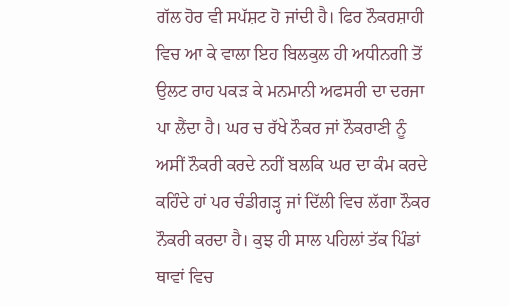ਗੱਲ ਹੋਰ ਵੀ ਸਪੱਸ਼ਟ ਹੋ ਜਾਂਦੀ ਹੈ। ਫਿਰ ਨੌਕਰਸ਼ਾਹੀ ਵਿਚ ਆ ਕੇ ਵਾਲਾ ਇਹ ਬਿਲਕੁਲ ਹੀ ਅਧੀਨਗੀ ਤੋਂ ਉਲਟ ਰਾਹ ਪਕੜ ਕੇ ਮਨਮਾਨੀ ਅਫਸਰੀ ਦਾ ਦਰਜਾ ਪਾ ਲੈਂਦਾ ਹੈ। ਘਰ ਚ ਰੱਖੇ ਨੌਕਰ ਜਾਂ ਨੌਕਰਾਣੀ ਨੂੰ ਅਸੀਂ ਨੌਕਰੀ ਕਰਦੇ ਨਹੀਂ ਬਲਕਿ ਘਰ ਦਾ ਕੰਮ ਕਰਦੇ ਕਹਿੰਦੇ ਹਾਂ ਪਰ ਚੰਡੀਗੜ੍ਹ ਜਾਂ ਦਿੱਲੀ ਵਿਚ ਲੱਗਾ ਨੌਕਰ ਨੌਕਰੀ ਕਰਦਾ ਹੈ। ਕੁਝ ਹੀ ਸਾਲ ਪਹਿਲਾਂ ਤੱਕ ਪਿੰਡਾਂ ਥਾਵਾਂ ਵਿਚ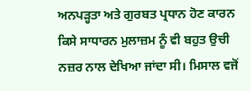ਅਨਪੜ੍ਹਤਾ ਅਤੇ ਗੁਰਬਤ ਪ੍ਰਧਾਨ ਹੋਣ ਕਾਰਨ ਕਿਸੇ ਸਾਧਾਰਨ ਮੁਲਾਜ਼ਮ ਨੂੰ ਵੀ ਬਹੁਤ ਉਚੀ ਨਜ਼ਰ ਨਾਲ ਦੇਖਿਆ ਜਾਂਦਾ ਸੀ। ਮਿਸਾਲ ਵਜੋਂ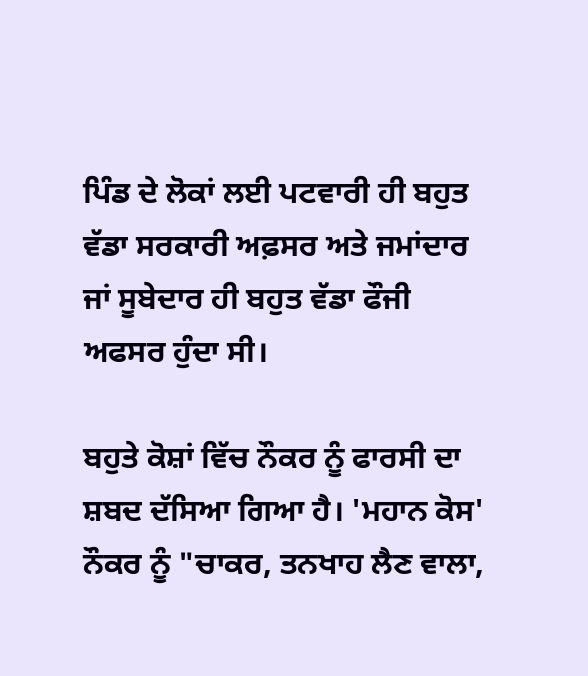ਪਿੰਡ ਦੇ ਲੋਕਾਂ ਲਈ ਪਟਵਾਰੀ ਹੀ ਬਹੁਤ ਵੱਡਾ ਸਰਕਾਰੀ ਅਫ਼ਸਰ ਅਤੇ ਜਮਾਂਦਾਰ ਜਾਂ ਸੂਬੇਦਾਰ ਹੀ ਬਹੁਤ ਵੱਡਾ ਫੌਜੀ ਅਫਸਰ ਹੁੰਦਾ ਸੀ।

ਬਹੁਤੇ ਕੋਸ਼ਾਂ ਵਿੱਚ ਨੌਕਰ ਨੂੰ ਫਾਰਸੀ ਦਾ ਸ਼ਬਦ ਦੱਸਿਆ ਗਿਆ ਹੈ। 'ਮਹਾਨ ਕੋਸ' ਨੌਕਰ ਨੂੰ "ਚਾਕਰ, ਤਨਖਾਹ ਲੈਣ ਵਾਲਾ,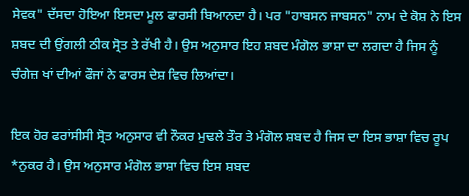ਸੇਵਕ" ਦੱਸਦਾ ਹੋਇਆ ਇਸਦਾ ਮੂਲ ਫਾਰਸੀ ਬਿਆਨਦਾ ਹੈ। ਪਰ "ਹਾਬਸਨ ਜਾਬਸਨ" ਨਾਮ ਦੇ ਕੋਸ਼ ਨੇ ਇਸ ਸ਼ਬਦ ਦੀ ਉਂਗਲੀ ਠੀਕ ਸ੍ਰੋਤ ਤੇ ਰੱਖੀ ਹੈ। ਉਸ ਅਨੁਸਾਰ ਇਹ ਸ਼ਬਦ ਮੰਗੋਲ ਭਾਸ਼ਾ ਦਾ ਲਗਦਾ ਹੈ ਜਿਸ ਨੂੰ ਚੰਗੇਜ਼ ਖਾਂ ਦੀਆਂ ਫੌਜਾਂ ਨੇ ਫਾਰਸ ਦੇਸ਼ ਵਿਚ ਲਿਆਂਦਾ।

ਇਕ ਹੋਰ ਫਰਾਂਸੀਸੀ ਸ੍ਰੋਤ ਅਨੁਸਾਰ ਵੀ ਨੌਕਰ ਮੁਢਲੇ ਤੌਰ ਤੇ ਮੰਗੋਲ ਸ਼ਬਦ ਹੈ ਜਿਸ ਦਾ ਇਸ ਭਾਸ਼ਾ ਵਿਚ ਰੂਪ *ਨੁਕਰ ਹੈ। ਉਸ ਅਨੁਸਾਰ ਮੰਗੋਲ ਭਾਸ਼ਾ ਵਿਚ ਇਸ ਸ਼ਬਦ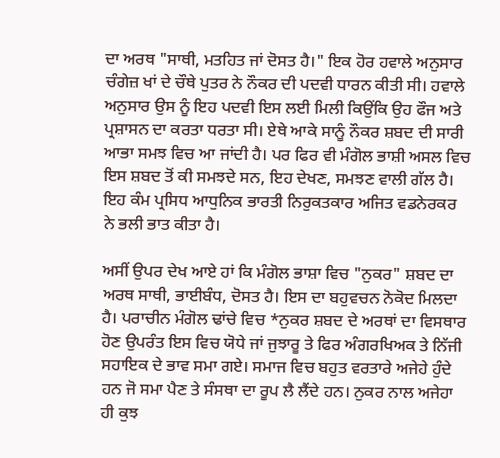ਦਾ ਅਰਥ "ਸਾਥੀ, ਮਤਹਿਤ ਜਾਂ ਦੋਸਤ ਹੈ।" ਇਕ ਹੋਰ ਹਵਾਲੇ ਅਨੁਸਾਰ ਚੰਗੇਜ਼ ਖਾਂ ਦੇ ਚੌਥੇ ਪੁਤਰ ਨੇ ਨੌਕਰ ਦੀ ਪਦਵੀ ਧਾਰਨ ਕੀਤੀ ਸੀ। ਹਵਾਲੇ ਅਨੁਸਾਰ ਉਸ ਨੂੰ ਇਹ ਪਦਵੀ ਇਸ ਲਈ ਮਿਲੀ ਕਿਉਂਕਿ ਉਹ ਫੌਜ ਅਤੇ ਪ੍ਰਸ਼ਾਸਨ ਦਾ ਕਰਤਾ ਧਰਤਾ ਸੀ। ਏਥੇ ਆਕੇ ਸਾਨੂੰ ਨੌਕਰ ਸ਼ਬਦ ਦੀ ਸਾਰੀ ਆਭਾ ਸਮਝ ਵਿਚ ਆ ਜਾਂਦੀ ਹੈ। ਪਰ ਫਿਰ ਵੀ ਮੰਗੋਲ ਭਾਸ਼ੀ ਅਸਲ ਵਿਚ ਇਸ ਸ਼ਬਦ ਤੋਂ ਕੀ ਸਮਝਦੇ ਸਨ, ਇਹ ਦੇਖਣ, ਸਮਝਣ ਵਾਲੀ ਗੱਲ ਹੈ। ਇਹ ਕੰਮ ਪ੍ਰਸਿਧ ਆਧੁਨਿਕ ਭਾਰਤੀ ਨਿਰੁਕਤਕਾਰ ਅਜਿਤ ਵਡਨੇਰਕਰ ਨੇ ਭਲੀ ਭਾਤ ਕੀਤਾ ਹੈ।

ਅਸੀਂ ਉਪਰ ਦੇਖ ਆਏ ਹਾਂ ਕਿ ਮੰਗੋਲ ਭਾਸ਼ਾ ਵਿਚ "ਨੁਕਰ" ਸ਼ਬਦ ਦਾ ਅਰਥ ਸਾਥੀ, ਭਾਈਬੰਧ, ਦੋਸਤ ਹੈ। ਇਸ ਦਾ ਬਹੁਵਚਨ ਨੋਕੋਦ ਮਿਲਦਾ ਹੈ। ਪਰਾਚੀਨ ਮੰਗੋਲ ਢਾਂਚੇ ਵਿਚ *ਨੁਕਰ ਸ਼ਬਦ ਦੇ ਅਰਥਾਂ ਦਾ ਵਿਸਥਾਰ ਹੋਣ ਉਪਰੰਤ ਇਸ ਵਿਚ ਯੋਧੇ ਜਾਂ ਜੁਝਾਰੂ ਤੇ ਫਿਰ ਅੰਗਰਖਿਅਕ ਤੇ ਨਿੱਜੀ ਸਹਾਇਕ ਦੇ ਭਾਵ ਸਮਾ ਗਏ। ਸਮਾਜ ਵਿਚ ਬਹੁਤ ਵਰਤਾਰੇ ਅਜੇਹੇ ਹੁੰਦੇ ਹਨ ਜੋ ਸਮਾ ਪੈਣ ਤੇ ਸੰਸਥਾ ਦਾ ਰੂਪ ਲੈ ਲੈਂਦੇ ਹਨ। ਨੁਕਰ ਨਾਲ ਅਜੇਹਾ ਹੀ ਕੁਝ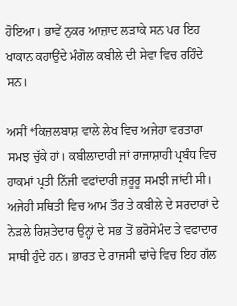ਹੋਇਆ। ਭਾਵੇਂ ਨੁਕਰ ਆਜ਼ਾਦ ਲੜਾਕੇ ਸਨ ਪਰ ਇਹ ਖਾਕਾਨ ਕਹਾਉਂਦੇ ਮੰਗੋਲ ਕਬੀਲੇ ਦੀ ਸੇਵਾ ਵਿਚ ਰਹਿੰਦੇ ਸਨ।

ਅਸੀਂ *ਕਿਜ਼ਲਬਾਸ਼ ਵਾਲੇ ਲੇਖ ਵਿਚ ਅਜੇਹਾ ਵਰਤਾਰਾ ਸਮਝ ਚੁੱਕੇ ਹਾਂ। ਕਬੀਲਾਦਾਰੀ ਜਾਂ ਰਾਜਾਸ਼ਾਹੀ ਪ੍ਰਬੰਧ ਵਿਚ ਹਾਕਮਾਂ ਪ੍ਰਤੀ ਨਿੱਜੀ ਵਫਾਂਦਾਰੀ ਜ਼ਰੂਰੂ ਸਮਝੀ ਜਾਂਦੀ ਸੀ। ਅਜੇਹੀ ਸਥਿਤੀ ਵਿਚ ਆਮ ਤੌਰ ਤੇ ਕਬੀਲੇ ਦੇ ਸਰਦਾਰਾਂ ਦੇ ਨੇੜਲੇ ਰਿਸ਼ਤੇਦਾਰ ਉਨ੍ਹਾਂ ਦੇ ਸਭ ਤੋਂ ਭਰੋਸੇਮੰਦ ਤੇ ਵਫਾਦਾਰ ਸਾਥੀ ਹੁੰਦੇ ਹਨ। ਭਾਰਤ ਦੇ ਰਾਜਸੀ ਢਾਂਚੇ ਵਿਚ ਇਹ ਗੱਲ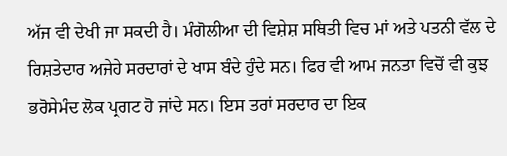ਅੱਜ ਵੀ ਦੇਖੀ ਜਾ ਸਕਦੀ ਹੈ। ਮੰਗੋਲੀਆ ਦੀ ਵਿਸ਼ੇਸ਼ ਸਥਿਤੀ ਵਿਚ ਮਾਂ ਅਤੇ ਪਤਨੀ ਵੱਲ ਦੇ ਰਿਸ਼ਤੇਦਾਰ ਅਜੇਹੇ ਸਰਦਾਰਾਂ ਦੇ ਖਾਸ ਬੰਦੇ ਹੁੰਦੇ ਸਨ। ਫਿਰ ਵੀ ਆਮ ਜਨਤਾ ਵਿਚੋਂ ਵੀ ਕੁਝ ਭਰੋਸੇਮੰਦ ਲੋਕ ਪ੍ਰਗਟ ਹੋ ਜਾਂਦੇ ਸਨ। ਇਸ ਤਰਾਂ ਸਰਦਾਰ ਦਾ ਇਕ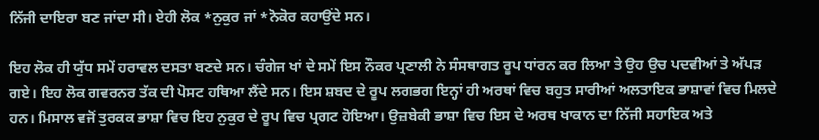ਨਿੱਜੀ ਦਾਇਰਾ ਬਣ ਜਾਂਦਾ ਸੀ। ਏਹੀ ਲੋਕ *ਨੁਕੁਰ ਜਾਂ *ਨੋਕੋਰ ਕਹਾਉਂਦੇ ਸਨ।

ਇਹ ਲੋਕ ਹੀ ਯੁੱਧ ਸਮੇਂ ਹਰਾਵਲ ਦਸਤਾ ਬਣਦੇ ਸਨ। ਚੰਗੇਜ ਖਾਂ ਦੇ ਸਮੇਂ ਇਸ ਨੌਕਰ ਪ੍ਰਣਾਲੀ ਨੇ ਸੰਸਥਾਗਤ ਰੂਪ ਧਾਂਰਨ ਕਰ ਲਿਆ ਤੇ ਉਹ ਉਚ ਪਦਵੀਆਂ ਤੇ ਅੱਪੜ ਗਏ। ਇਹ ਲੋਕ ਗਵਰਨਰ ਤੱਕ ਦੀ ਪੋਸਟ ਹਥਿਆ ਲੈਂਦੇ ਸਨ। ਇਸ ਸ਼ਬਦ ਦੇ ਰੂਪ ਲਗਭਗ ਇਨ੍ਹਾਂ ਹੀ ਅਰਥਾਂ ਵਿਚ ਬਹੁਤ ਸਾਰੀਆਂ ਅਲਤਾਇਕ ਭਾਸ਼ਾਵਾਂ ਵਿਚ ਮਿਲਦੇ ਹਨ। ਮਿਸਾਲ ਵਜੋਂ ਤੁਰਕਕ ਭਾਸ਼ਾ ਵਿਚ ਇਹ ਨੁਕੁਰ ਦੇ ਰੂਪ ਵਿਚ ਪ੍ਰਗਟ ਹੋਇਆ। ਉਜ਼ਬੇਕੀ ਭਾਸ਼ਾ ਵਿਚ ਇਸ ਦੇ ਅਰਥ ਖਾਕਾਨ ਦਾ ਨਿੱਜੀ ਸਹਾਇਕ ਅਤੇ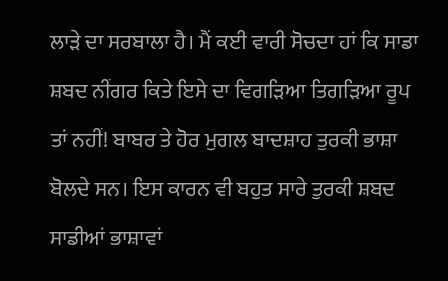ਲਾੜੇ ਦਾ ਸਰਬਾਲਾ ਹੈ। ਮੈਂ ਕਈ ਵਾਰੀ ਸੋਚਦਾ ਹਾਂ ਕਿ ਸਾਡਾ ਸ਼ਬਦ ਨੀਂਗਰ ਕਿਤੇ ਇਸੇ ਦਾ ਵਿਗੜਿਆ ਤਿਗੜਿਆ ਰੂਪ ਤਾਂ ਨਹੀਂ! ਬਾਬਰ ਤੇ ਹੋਰ ਮੁਗਲ ਬਾਦਸ਼ਾਹ ਤੁਰਕੀ ਭਾਸ਼ਾ ਬੋਲਦੇ ਸਨ। ਇਸ ਕਾਰਨ ਵੀ ਬਹੁਤ ਸਾਰੇ ਤੁਰਕੀ ਸ਼ਬਦ ਸਾਡੀਆਂ ਭਾਸ਼ਾਵਾਂ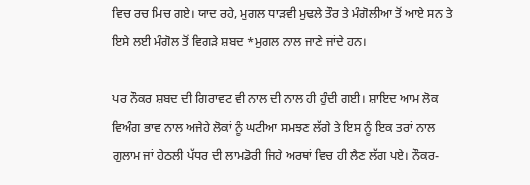ਵਿਚ ਰਚ ਮਿਚ ਗਏ। ਯਾਦ ਰਹੇ, ਮੁਗਲ ਧਾੜਵੀ ਮੁਢਲੇ ਤੌਰ ਤੇ ਮੰਗੋਲੀਆ ਤੋਂ ਆਏ ਸਨ ਤੇ ਇਸੇ ਲਈ ਮੰਗੋਲ ਤੋਂ ਵਿਗੜੇ ਸ਼ਬਦ *ਮੁਗਲ ਨਾਲ ਜਾਣੇ ਜਾਂਦੇ ਹਨ।

ਪਰ ਨੌਕਰ ਸ਼ਬਦ ਦੀ ਗਿਰਾਵਟ ਵੀ ਨਾਲ ਦੀ ਨਾਲ ਹੀ ਹੁੰਦੀ ਗਈ। ਸ਼ਾਇਦ ਆਮ ਲੋਕ ਵਿਅੰਗ ਭਾਵ ਨਾਲ ਅਜੇਹੇ ਲੋਕਾਂ ਨੂੰ ਘਟੀਆ ਸਮਝਣ ਲੱਗੇ ਤੇ ਇਸ ਨੂੰ ਇਕ ਤਰਾਂ ਨਾਲ ਗੁਲਾਮ ਜਾਂ ਹੇਠਲੀ ਪੱਧਰ ਦੀ ਲਾਮਡੋਰੀ ਜਿਹੇ ਅਰਥਾਂ ਵਿਚ ਹੀ ਲੈਣ ਲੱਗ ਪਏ। ਨੌਕਰ-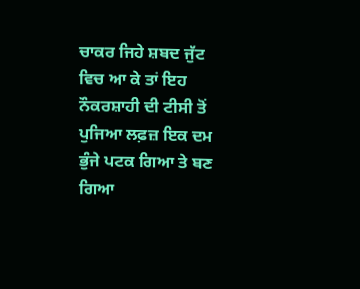ਚਾਕਰ ਜਿਹੇ ਸ਼ਬਦ ਜੁੱਟ ਵਿਚ ਆ ਕੇ ਤਾਂ ਇਹ ਨੌਕਰਸ਼ਾਹੀ ਦੀ ਟੀਸੀ ਤੋਂ ਪੁਜਿਆ ਲਫ਼ਜ਼ ਇਕ ਦਮ ਭੁੰਜੇ ਪਟਕ ਗਿਆ ਤੇ ਬਣ ਗਿਆ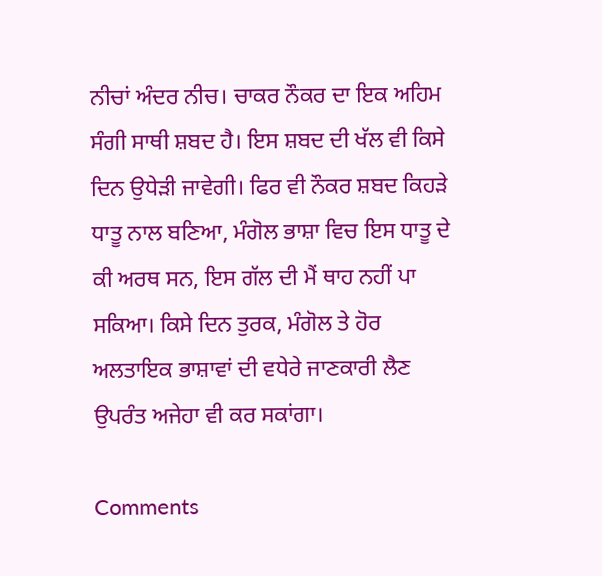ਨੀਚਾਂ ਅੰਦਰ ਨੀਚ। ਚਾਕਰ ਨੌਕਰ ਦਾ ਇਕ ਅਹਿਮ ਸੰਗੀ ਸਾਥੀ ਸ਼ਬਦ ਹੈ। ਇਸ ਸ਼ਬਦ ਦੀ ਖੱਲ ਵੀ ਕਿਸੇ ਦਿਨ ਉਧੇੜੀ ਜਾਵੇਗੀ। ਫਿਰ ਵੀ ਨੌਕਰ ਸ਼ਬਦ ਕਿਹੜੇ ਧਾਤੂ ਨਾਲ ਬਣਿਆ, ਮੰਗੋਲ ਭਾਸ਼ਾ ਵਿਚ ਇਸ ਧਾਤੂ ਦੇ ਕੀ ਅਰਥ ਸਨ, ਇਸ ਗੱਲ ਦੀ ਮੈਂ ਥਾਹ ਨਹੀਂ ਪਾ ਸਕਿਆ। ਕਿਸੇ ਦਿਨ ਤੁਰਕ, ਮੰਗੋਲ ਤੇ ਹੋਰ ਅਲਤਾਇਕ ਭਾਸ਼ਾਵਾਂ ਦੀ ਵਧੇਰੇ ਜਾਣਕਾਰੀ ਲੈਣ ਉਪਰੰਤ ਅਜੇਹਾ ਵੀ ਕਰ ਸਕਾਂਗਾ।

Comments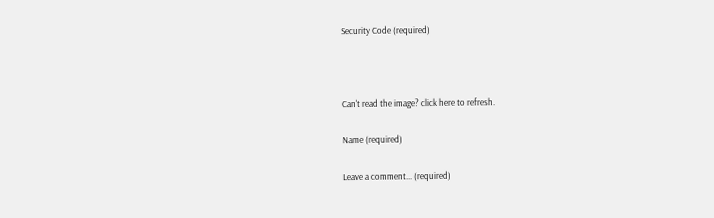Security Code (required)



Can't read the image? click here to refresh.

Name (required)

Leave a comment... (required)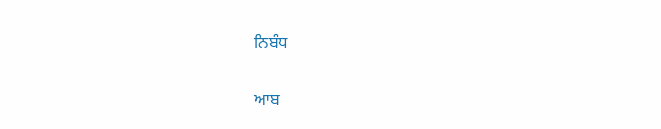ਨਿਬੰਧ

ਆਬ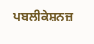ਪਬਲੀਕੇਸ਼ਨਜ਼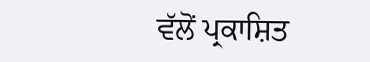ਵੱਲੋਂ ਪ੍ਰਕਾਸ਼ਿਤ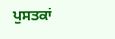ਪੁਸਤਕਾਂ